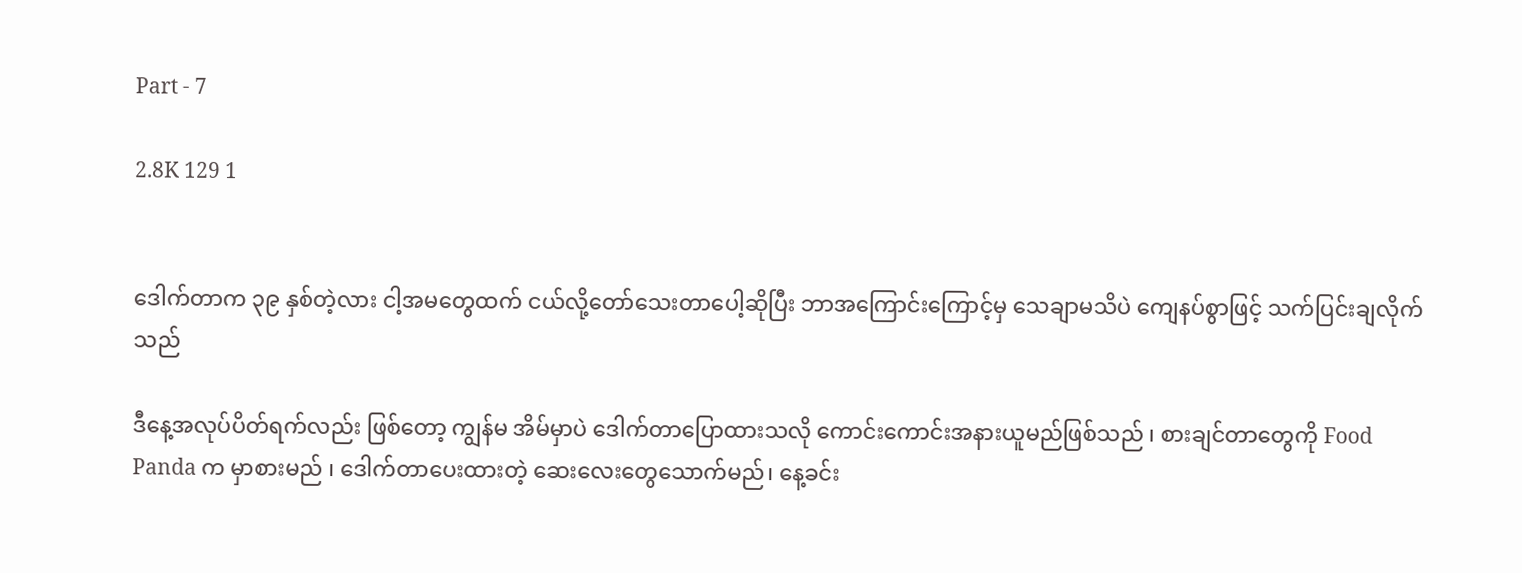Part - 7

2.8K 129 1


ဒေါက်တာက ၃၉ နှစ်တဲ့လား ငါ့အမတွေထက် ငယ်လို့တော်သေးတာပေါ့ဆိုပြီး ဘာအကြောင်းကြောင့်မှ သေချာမသိပဲ ကျေနပ်စွာဖြင့် သက်ပြင်းချလိုက်သည်

ဒီနေ့အလုပ်ပိတ်ရက်လည်း ဖြစ်တော့ ကျွန်မ အိမ်မှာပဲ ဒေါက်တာပြောထားသလို ကောင်းကောင်းအနားယူမည်ဖြစ်သည် ၊ စားချင်တာတွေကို Food Panda က မှာစားမည် ၊ ဒေါက်တာပေးထားတဲ့ ဆေးလေးတွေသောက်မည်၊ နေ့ခင်း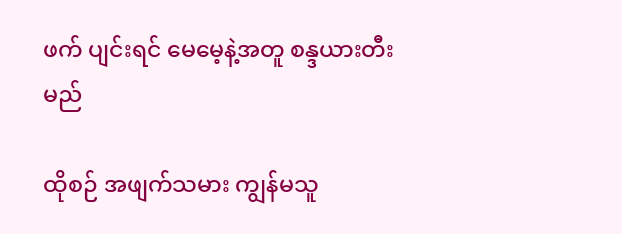ဖက် ပျင်းရင် မေမေ့နဲ့အတူ စန္ဒယားတီးမည်

ထိုစဉ် အဖျက်သမား ကျွန်မသူ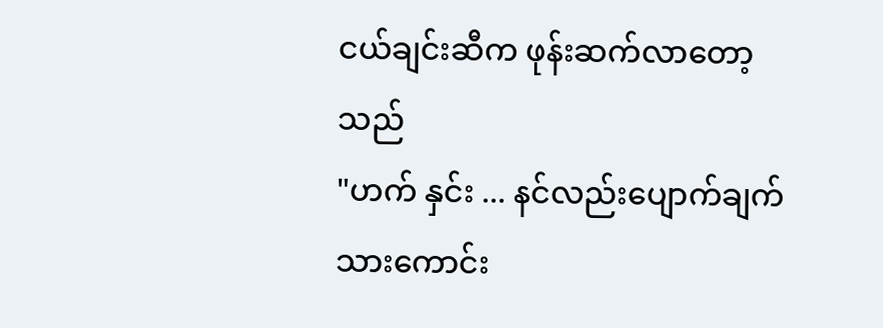ငယ်ချင်းဆီက ဖုန်းဆက်လာတော့သည်
"ဟက် နှင်း ... နင်လည်းပျောက်ချက်သားကောင်း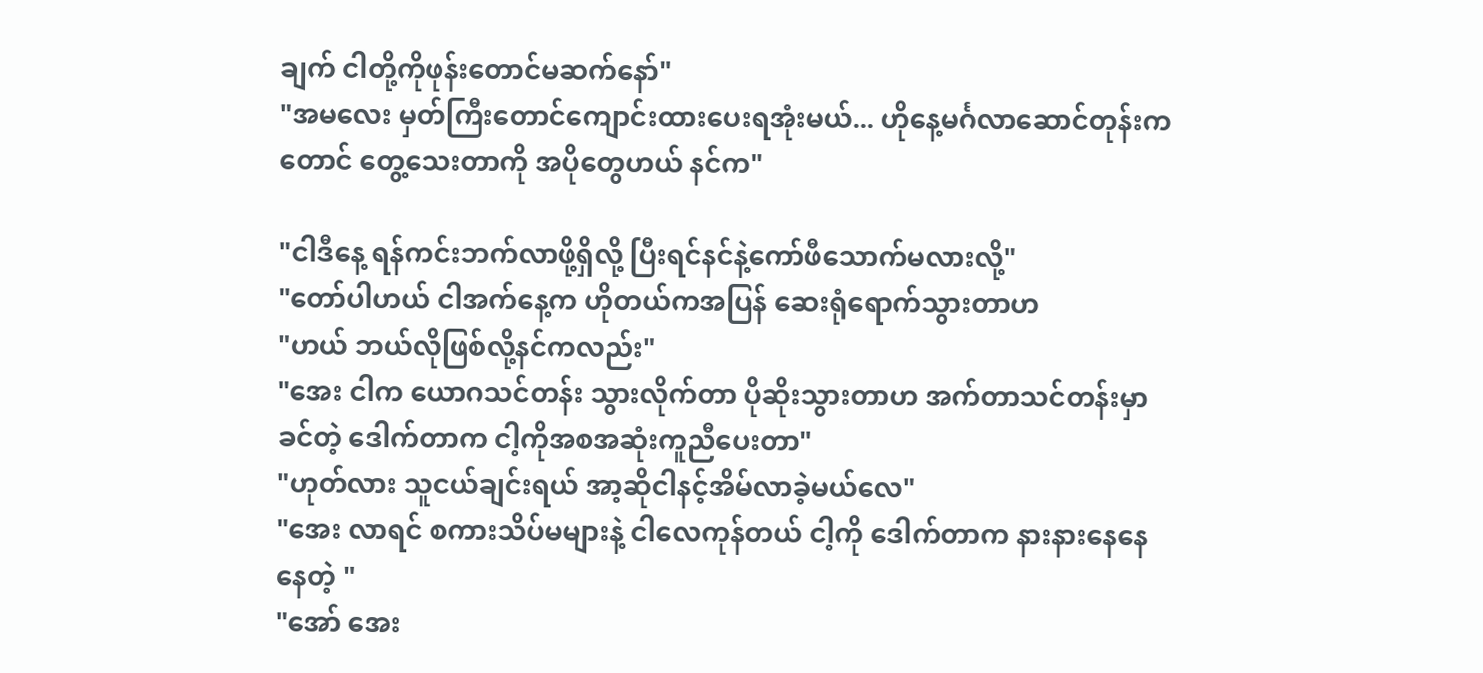ချက် ငါတို့ကိုဖုန်းတောင်မဆက်နော်"
"အမလေး မှတ်ကြီးတောင်ကျောင်းထားပေးရအုံးမယ်... ဟိုနေ့မင်္ဂလာဆောင်တုန်းကတောင် တွေ့သေးတာကို အပိုတွေဟယ် နင်က"

"ငါဒီနေ့ ရန်ကင်းဘက်လာဖို့ရှိလို့ ပြီးရင်နင်နဲ့ကော်ဖီသောက်မလားလို့"
"တော်ပါဟယ် ငါအက်နေ့က ဟိုတယ်ကအပြန် ဆေးရုံရောက်သွားတာဟ
"ဟယ် ဘယ်လိုဖြစ်လို့နင်ကလည်း"
"အေး ငါက ယောဂသင်တန်း သွားလိုက်တာ ပိုဆိုးသွားတာဟ အက်တာသင်တန်းမှာခင်တဲ့ ဒေါက်တာက ငါ့ကိုအစအဆုံးကူညီပေးတာ"
"ဟုတ်လား သူငယ်ချင်းရယ် အာ့ဆိုငါနင့်အိမ်လာခဲ့မယ်လေ"
"အေး လာရင် စကားသိပ်မများနဲ့ ငါလေကုန်တယ် ငါ့ကို ဒေါက်တာက နားနားနေနေ နေတဲ့ "
"အော် အေး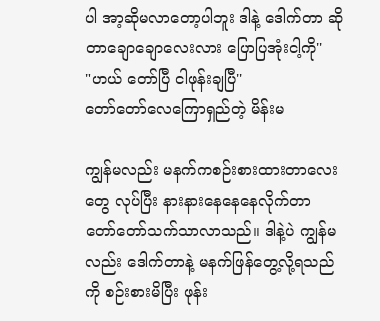ပါ အာ့ဆိုမလာတော့ပါဘူး ဒါနဲ့ ဒေါက်တာ ဆိုတာချောချောလေးလား ပြောပြအုံးငါ့ကို''
"ဟယ် တော်ပြီ ငါဖုန်းချပြီ''
တော်တော်လေကြောရှည်တဲ့ မိန်းမ

ကျွန်မလည်း မနက်ကစဉ်းစားထားတာလေးတွေ လုပ်ပြီး နားနားနေနေနေလိုက်တာ တော်တော်သက်သာလာသည်။ ဒါနဲ့ပဲ ကျွန်မလည်း ဒေါက်တာနဲ့ မနက်ဖြန်တွေ့လို့ရသည်ကို စဉ်းစားမိပြီး ဖုန်း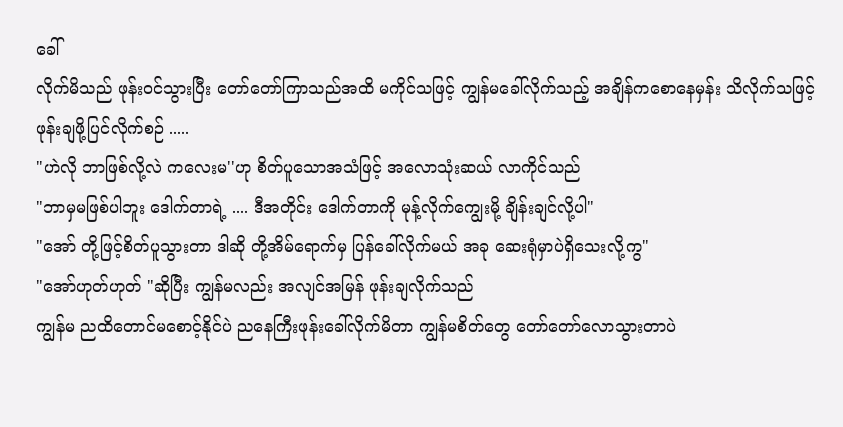ခေါ်
လိုက်မိသည် ဖုန်းဝင်သွားပြီး တော်တော်ကြာသည်အထိ မကိုင်သဖြင့် ကျွန်မခေါ်လိုက်သည့် အချိန်ကစောနေမှန်း သိလိုက်သဖြင့် ဖုန်းချဖို့ပြင်လိုက်စဉ် .....
"ဟဲလို ဘာဖြစ်လို့လဲ ကလေးမ''ဟု စိတ်ပူသောအသံဖြင့် အလောသုံးဆယ် လာကိုင်သည်
"ဘာမှမဖြစ်ပါဘူး ဒေါက်တာရဲ့ .... ဒီအတိုင်း ဒေါက်တာကို မုန့်လိုက်ကျွေးမို့ ချိန်းချင်လို့ပါ"
"အော် တို့ဖြင့်စိတ်ပူသွားတာ ဒါဆို တို့အိမ်ရောက်မှ ပြန်ခေါ်လိုက်မယ် အခု ဆေးရုံမှာပဲရှိသေးလို့ကွ"
"အော်ဟုတ်ဟုတ် "ဆိုပြီး ကျွန်မလည်း အလျင်အမြန် ဖုန်းချလိုက်သည်
ကျွန်မ ညထိတောင်မစောင့်နိုင်ပဲ ညနေကြီးဖုန်းခေါ်လိုက်မိတာ ကျွန်မစိတ်တွေ တော်တော်လောသွားတာပဲ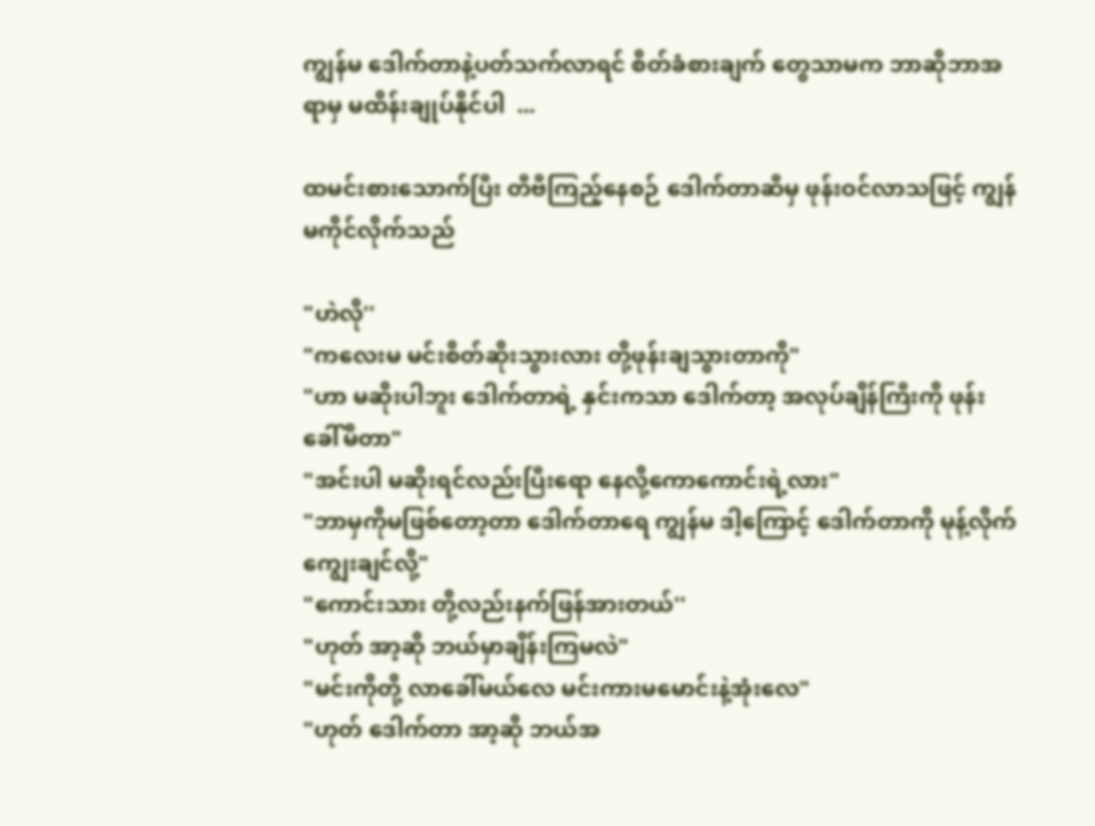ကျွန်မ ဒေါက်တာနဲ့ပတ်သက်လာရင် စိတ်ခံစားချက် တွေသာမက ဘာဆိုဘာအရာမှ မထိန်းချုပ်နိုင်ပါ  ...

ထမင်းစားသောက်ပြီး တီဗီကြည့်နေစဉ် ဒေါက်တာဆီမှ ဖုန်းဝင်လာသဖြင့် ကျွန်မကိုင်လိုက်သည်

"ဟဲလို''
"ကလေးမ မင်းစိတ်ဆိုးသွားလား တို့ဖုန်းချသွားတာကို"
"ဟာ မဆိုးပါဘူး ဒေါက်တာရဲ့ နှင်းကသာ ဒေါက်တာ့ အလုပ်ချိန်ကြီးကို ဖုန်းခေါ်မိတာ"
"အင်းပါ မဆိုးရင်လည်းပြီးရော နေလို့ကောကောင်းရဲ့လား"
"ဘာမှကိုမဖြစ်တော့တာ ဒေါက်တာရေ ကျွန်မ ဒါ့ကြောင့် ဒေါက်တာကို မုန့်လိုက်ကျွေးချင်လို့"
"ကောင်းသား တို့လည်းနက်ဖြန်အားတယ်''
"ဟုတ် အာ့ဆို ဘယ်မှာချိန်းကြမလဲ"
"မင်းကိုတို့ လာခေါ်မယ်လေ မင်းကားမမောင်းနဲ့အုံးလေ"
"ဟုတ် ဒေါက်တာ အာ့ဆို ဘယ်အ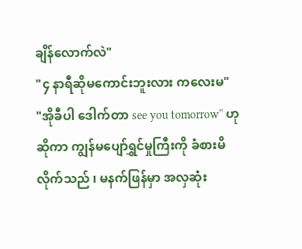ချိန်လောက်လဲ"
"၄ နာရီဆိုမကောင်းဘူးလား ကလေးမ"
"အိုခီပါ ဒေါက်တာ see you tomorrow'' ဟု ဆိုကာ ကျွန်မပျော်ရွှင်မှုကြီးကို ခံစားမိလိုက်သည် ၊ မနက်ဖြန်မှာ အလှဆုံး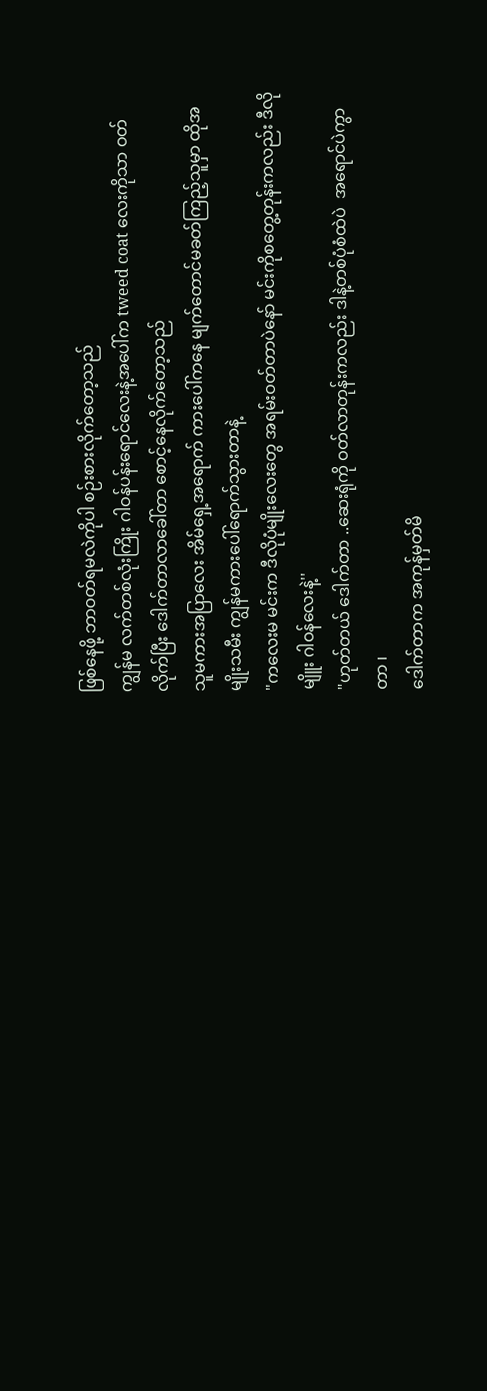ဖြစ်နေဖို့ ဘာဝတ်ရမလဲကိုပါ စဉ်းစားလိုက်တော့သည်
ကျွန်မ လက်တစ်လုံးကြိုး ဂါဝန်ပန်းရောင်လေးနဲ့အပေါ်က tweed coat လေးကိုသာ ဝတ်လိုက်ပြီး ဒေါက်တာလာခေါ်တာ စောင့်နေလိုက်တော့သည်
သူမကားအပြာလေး အိမ်ရှေ့အရောက် ကားပေါ်ကနေ မျက်တောင်မခတ်ကြည့်သူမှာ ထိုအမျိုးသမီး ကျွန်မကားပေါ်ရောက်သွားတာနဲ့
"ကလေးမ မင်းက ဒီလိုပုံမျိုးလေးတွေ အရမ်းဝတ်တာပဲနော် မင်းကိုစတွေ့တုန်းကလည်း ဒီလိုမျိူး ဂါဝန်လေးနဲ့''
"ဟုတ်တယ် ဒေါက်တာ ..ဆေးရုံကို ဝတ်လာတုန်းကလည်း ဒါနဲ့တစ်ပုံစံထဲပဲ  အရောင်ပဲကွာတာ ၊
ဒေါက်တာက အကုန်မှတ်မိ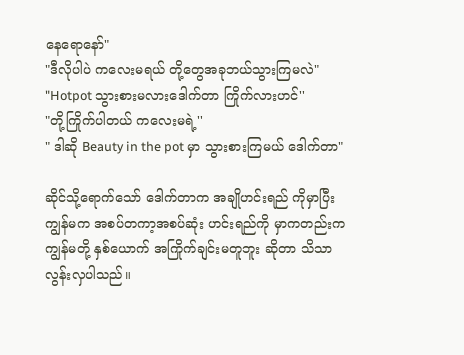နေရောနော်"
"ဒီလိုပါပဲ ကလေးမရယ် တို့တွေအခုဘယ်သွားကြမလဲ"
"Hotpot သွားစားမလားဒေါက်တာ ကြိုက်လားဟင်''
"တို့ကြိုက်ပါတယ် ကလေးမရဲ့''
" ဒါဆို Beauty in the pot မှာ သွားစားကြမယ် ဒေါက်တာ"

ဆိုင်သို့ရောက်သော် ဒေါက်တာက အချိုဟင်းရည် ကိုမှာပြီး ကျွန်မက အစပ်တကာ့အစပ်ဆုံး ဟင်းရည်ကို မှာကတည်းက ကျွန်မတို့ နှစ်ယောက် အကြိုက်ချင်းမတူဘူး ဆိုတာ သိသာလွန်းလှပါသည်။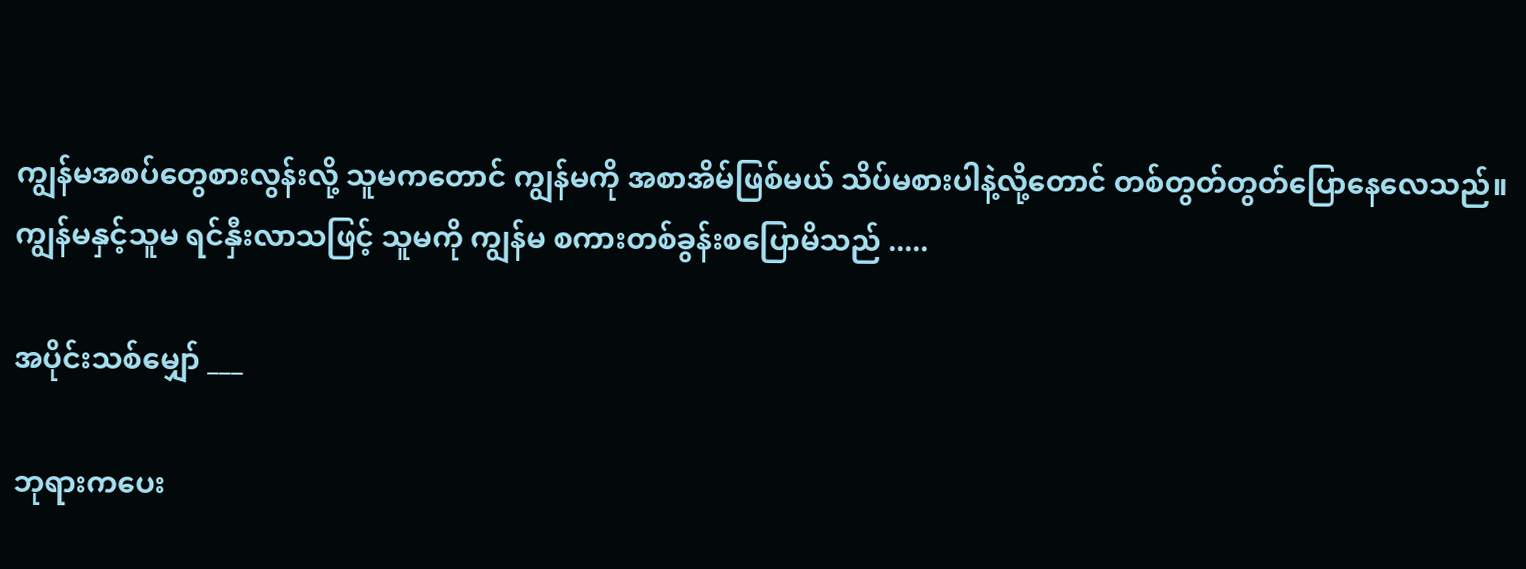ကျွန်မအစပ်တွေစားလွန်းလို့ သူမကတောင် ကျွန်မကို အစာအိမ်ဖြစ်မယ် သိပ်မစားပါနဲ့လို့တောင် တစ်တွတ်တွတ်ပြောနေလေသည်။ ကျွန်မနှင့်သူမ ရင်နှီးလာသဖြင့် သူမကို ကျွန်မ စကားတစ်ခွန်းစပြောမိသည် .....

အပိုင်းသစ်မျှော် ___

ဘုရားကပေး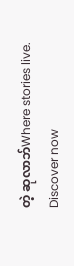တဲ့ ဆုလာဘ်Where stories live. Discover now